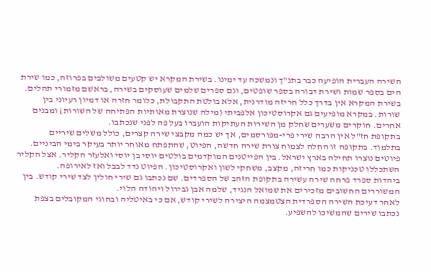השירה העברית הופיעה כבר בתנ"ך ונמשכה עד ימינו. בשירת המקרא יש קטעים משולבים בפרוזה, כמו שירת הים בספר שמות ושירת דבורה בספר שופטים, וגם ספרים שלמים שעוסקים בשירה, בראשם מזמורי תהלים. בשירת המקרא אין בדרך כלל חריזה מודרנית, אלא בולטת התקבולת, כלומר חזרה או דמיון רעיוני בין שורות. במקרא מופיעים גם אקרוסטיכון אלפביתי (מילה שנוצרת מאותיות הפתיחה של השורות) ומבנים אחרים. חוקרים משערים שחלק מן השירות העתיקות הועברו בעל פה לפני שנכתבו.
בתקופת חז"ל אין הרבה שירי פרי-מפורסמים, אך יש כמה מקבצי שירה קצרים, כולל משלים שיריים בתלמוד. בתקופה זו החלה לצמוח צורת שירה חדשה, הפיוט, שהתפתח מאוחר יותר בעיקר בימי הביניים.
פיוטים נוצרו תחילה בארץ ישראל. בין הפייטנים המוקדמים בולטים יוסי בן יוסי ואלעזר הקליר. אצל הקליר השתכללו טכניקות כמו חריזה, מקצב, משחקי לשון ואקרוסטיכון. הפיוט נדד לבבל ואז לאירופה.
ביהדות ספרד פרחה שירה עשירה בתקופת הזהב של הספרדים. שם נכתבו גם שירי חולין לצד שירי קודש. בין המשוררים החשובים מזכירים את שמואל הנגיד, שלמה אבן גבירול ויהודה הלוי.
לאחר דעיכת השירה הספרדית הצטמצמה היצירה לשירי קודש, אם כי באיטליה ובחוגי המקובלים בצפת נכתבו שירים שהמשיכו להשפיע.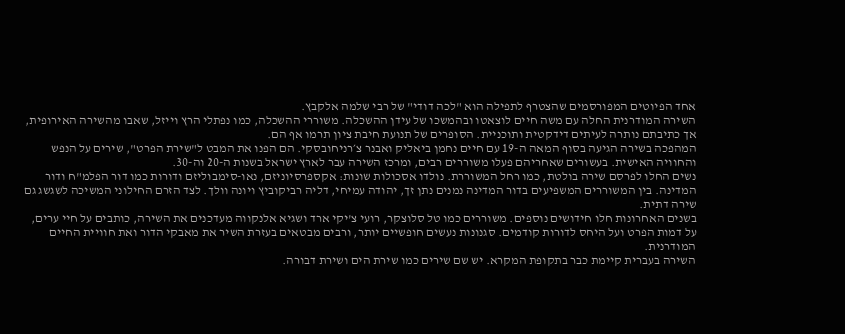אחד הפיוטים המפורסמים שהצטרף לתפילה הוא "לכה דודי" של רבי שלמה אלקבץ.
השירה המודרנית החלה עם משה חיים לוצאטו ובהמשכו של עידן ההשכלה. משוררי ההשכלה, כמו נפתלי הרץ וייזל, שאבו מהשירה האירופית, אך כתיבתם נותרה לעיתים דידקטית ותוכניית. הסופרים של תנועת חיבת ציון תרמו אף הם.
המהפכה בשירה הגיעה בסוף המאה ה-19 עם חיים נחמן ביאליק ואבנר צ׳רניחובסקי. הם הפנו את המבט ל"שירת הפרט", שירים על הנפש והחוויה האישית. בעשורים שאחריהם פעלו משוררים רבים, ומרכז השירה עבר לארץ ישראל בשנות ה-20 וה-30.
נשים החלו לפרסם שירה בולטת, כמו רחל המשוררת. נולדו אסכולות שונות: אקספרסיוניזם, נאו-סימבוליזם ודורות כמו דור הפלמ"ח ודור המדינה. בין המשוררים המשפיעים בדור המדינה נמנים נתן זך, יהודה עמיחי, דליה רביקוביץ ויונה וולך. לצד הזרם החילוני המשיכה לשגשג גם שירה דתית.
בשנים האחרונות חלו חידושים נוספים. משוררים כמו טל סלוצקר, רועי צ'יקי ארד ושגיא אלנקווה מעדכנים את השירה, כותבים על חיי ערים, על דמות הפרט ועל היחס לדורות קודמים. סגנונות נעשים חופשיים יותר, ורבים מבטאים בעזרת השיר את מאבקי הדור ואת חוויית החיים המודרנית.
השירה בעברית קיימת כבר בתקופת המקרא. יש שם שירים כמו שירת הים ושירת דבורה.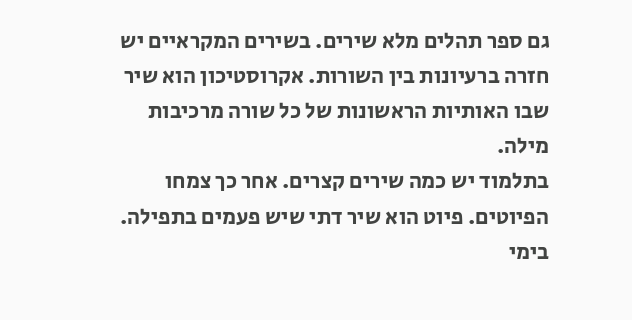גם ספר תהלים מלא שירים. בשירים המקראיים יש חזרה ברעיונות בין השורות. אקרוסטיכון הוא שיר שבו האותיות הראשונות של כל שורה מרכיבות מילה.
בתלמוד יש כמה שירים קצרים. אחר כך צמחו הפיוטים. פיוט הוא שיר דתי שיש פעמים בתפילה.
בימי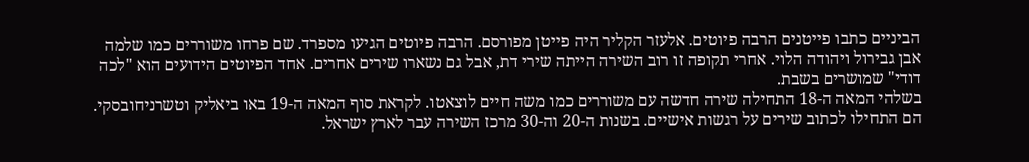הביניים כתבו פייטנים הרבה פיוטים. אלעזר הקליר היה פייטן מפורסם. הרבה פיוטים הגיעו מספרד. שם פרחו משוררים כמו שלמה אבן גבירול ויהודה הלוי. אחרי תקופה זו רוב השירה הייתה שירי דת, אבל גם נשארו שירים אחרים. אחד הפיוטים הידועים הוא "לכה דודי" שמושרים בשבת.
בשלהי המאה ה-18 התחילה שירה חדשה עם משוררים כמו משה חיים לוצאטו. לקראת סוף המאה ה-19 באו ביאליק וטשרניחובסקי. הם התחילו לכתוב שירים על רגשות אישיים. בשנות ה-20 וה-30 מרכז השירה עבר לארץ ישראל.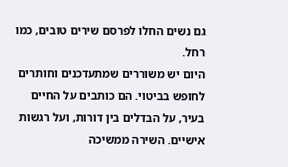גם נשים החלו לפרסם שירים טובים, כמו רחל.
היום יש משוררים שמתעדכנים וחותרים לחופש בביטוי. הם כותבים על החיים בעיר, על הבדלים בין דורות, ועל רגשות אישיים. השירה ממשיכה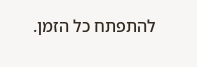להתפתח כל הזמן.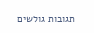תגובות גולשים